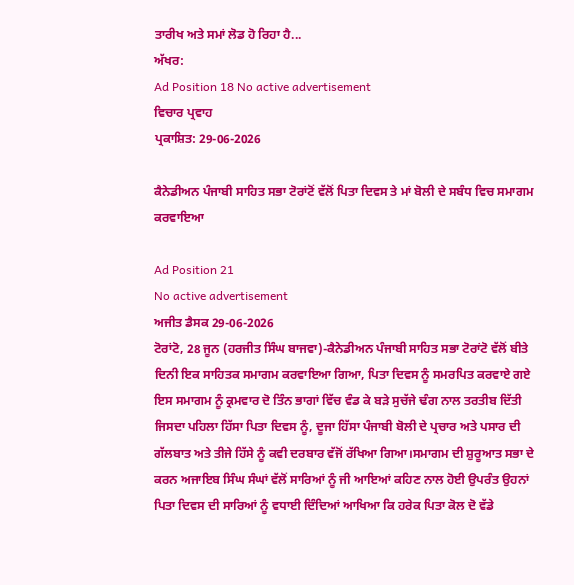ਤਾਰੀਖ ਅਤੇ ਸਮਾਂ ਲੋਡ ਹੋ ਰਿਹਾ ਹੈ...
ਅੱਖਰ:
Ad Position 18 No active advertisement
ਵਿਚਾਰ ਪ੍ਰਵਾਹ
ਪ੍ਰਕਾਸ਼ਿਤ: 29-06-2026

ਕੈਨੇਡੀਅਨ ਪੰਜਾਬੀ ਸਾਹਿਤ ਸਭਾ ਟੋਰਾਂਟੋਂ ਵੱਲੋਂ ਪਿਤਾ ਦਿਵਸ ਤੇ ਮਾਂ ਬੋਲੀ ਦੇ ਸਬੰਧ ਵਿਚ ਸਮਾਗਮ ਕਰਵਾਇਆ

Ad Position 21
No active advertisement
ਅਜੀਤ ਡੈਸਕ 29-06-2026
ਟੋਰਾਂਟੋ, 28 ਜੂਨ (ਹਰਜੀਤ ਸਿੰਘ ਬਾਜਵਾ)-ਕੈਨੇਡੀਅਨ ਪੰਜਾਬੀ ਸਾਹਿਤ ਸਭਾ ਟੋਰਾਂਟੋ ਵੱਲੋਂ ਬੀਤੇ ਦਿਨੀ ਇਕ ਸਾਹਿਤਕ ਸਮਾਗਮ ਕਰਵਾਇਆ ਗਿਆ, ਪਿਤਾ ਦਿਵਸ ਨੂੰ ਸਮਰਪਿਤ ਕਰਵਾਏ ਗਏ ਇਸ ਸਮਾਗਮ ਨੂੰ ਕ੍ਰਮਵਾਰ ਦੋ ਤਿੰਨ ਭਾਗਾਂ ਵਿੱਚ ਵੰਡ ਕੇ ਬੜੇ ਸੁਚੱਜੇ ਢੰਗ ਨਾਲ ਤਰਤੀਬ ਦਿੱਤੀ ਜਿਸਦਾ ਪਹਿਲਾ ਹਿੱਸਾ ਪਿਤਾ ਦਿਵਸ ਨੂੰ, ਦੂਜਾ ਹਿੱਸਾ ਪੰਜਾਬੀ ਬੋਲੀ ਦੇ ਪ੍ਰਚਾਰ ਅਤੇ ਪਸਾਰ ਦੀ ਗੱਲਬਾਤ ਅਤੇ ਤੀਜੇ ਹਿੱਸੇ ਨੂੰ ਕਵੀ ਦਰਬਾਰ ਵੱਜੋਂ ਰੱਖਿਆ ਗਿਆ।ਸਮਾਗਮ ਦੀ ਸ਼ੁਰੂਆਤ ਸਭਾ ਦੇ ਕਰਨ ਅਜਾਇਬ ਸਿੰਘ ਸੰਘਾਂ ਵੱਲੋਂ ਸਾਰਿਆਂ ਨੂੰ ਜੀ ਆਇਆਂ ਕਹਿਣ ਨਾਲ ਹੋਈ ਉਪਰੰਤ ਉਹਨਾਂ ਪਿਤਾ ਦਿਵਸ ਦੀ ਸਾਰਿਆਂ ਨੂੰ ਵਧਾਈ ਦਿੰਦਿਆਂ ਆਖਿਆ ਕਿ ਹਰੇਕ ਪਿਤਾ ਕੋਲ ਦੋ ਵੱਡੇ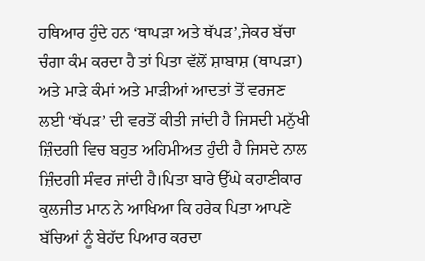ਹਥਿਆਰ ਹੁੰਦੇ ਹਨ ‘ਥਾਪੜਾ ਅਤੇ ਥੱਪੜ’,ਜੇਕਰ ਬੱਚਾ ਚੰਗਾ ਕੰਮ ਕਰਦਾ ਹੈ ਤਾਂ ਪਿਤਾ ਵੱਲੋਂ ਸ਼ਾਬਾਸ਼ (ਥਾਪੜਾ) ਅਤੇ ਮਾੜੇ ਕੰਮਾਂ ਅਤੇ ਮਾੜੀਆਂ ਆਦਤਾਂ ਤੋਂ ਵਰਜਣ ਲਈ ‘ਥੱਪੜ’ ਦੀ ਵਰਤੋਂ ਕੀਤੀ ਜਾਂਦੀ ਹੈ ਜਿਸਦੀ ਮਨੁੱਖੀ ਜ਼ਿੰਦਗੀ ਵਿਚ ਬਹੁਤ ਅਹਿਮੀਅਤ ਹੁੰਦੀ ਹੈ ਜਿਸਦੇ ਨਾਲ ਜ਼ਿੰਦਗੀ ਸੰਵਰ ਜਾਂਦੀ ਹੈ।ਪਿਤਾ ਬਾਰੇ ਉੱਘੇ ਕਹਾਣੀਕਾਰ ਕੁਲਜੀਤ ਮਾਨ ਨੇ ਆਖਿਆ ਕਿ ਹਰੇਕ ਪਿਤਾ ਆਪਣੇ ਬੱਚਿਆਂ ਨੂੰ ਬੇਹੱਦ ਪਿਆਰ ਕਰਦਾ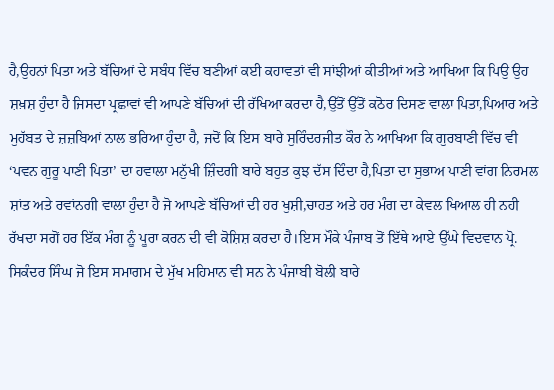ਹੈ,ਉਹਨਾਂ ਪਿਤਾ ਅਤੇ ਬੱਚਿਆਂ ਦੇ ਸਬੰਧ ਵਿੱਚ ਬਣੀਆਂ ਕਈ ਕਹਾਵਤਾਂ ਵੀ ਸਾਂਝੀਆਂ ਕੀਤੀਆਂ ਅਤੇ ਆਖਿਆ ਕਿ ਪਿਉ ਉਹ ਸ਼ਖ਼ਸ਼ ਹੁੰਦਾ ਹੈ ਜਿਸਦਾ ਪ੍ਰਛਾਵਾਂ ਵੀ ਆਪਣੇ ਬੱਚਿਆਂ ਦੀ ਰੱਖਿਆ ਕਰਦਾ ਹੈ,ਉੱਤੋਂ ਉੱਤੋਂ ਕਠੋਰ ਦਿਸਣ ਵਾਲਾ ਪਿਤਾ,ਪਿਆਰ ਅਤੇ ਮੁਹੱਬਤ ਦੇ ਜ਼ਜ਼ਬਿਆਂ ਨਾਲ ਭਰਿਆ ਹੁੰਦਾ ਹੈ, ਜਦੋਂ ਕਿ ਇਸ ਬਾਰੇ ਸੁਰਿੰਦਰਜੀਤ ਕੌਰ ਨੇ ਆਖਿਆ ਕਿ ਗੁਰਬਾਣੀ ਵਿੱਚ ਵੀ ‘ਪਵਨ ਗੁਰੂ ਪਾਣੀ ਪਿਤਾ’ ਦਾ ਹਵਾਲਾ ਮਨੁੱਖੀ ਜ਼ਿੰਦਗੀ ਬਾਰੇ ਬਹੁਤ ਕੁਝ ਦੱਸ ਦਿੰਦਾ ਹੈ,ਪਿਤਾ ਦਾ ਸੁਭਾਅ ਪਾਣੀ ਵਾਂਗ ਨਿਰਮਲ ਸ਼ਾਂਤ ਅਤੇ ਰਵਾਂਨਗੀ ਵਾਲਾ ਹੁੰਦਾ ਹੈ ਜੋ ਆਪਣੇ ਬੱਚਿਆਂ ਦੀ ਹਰ ਖੁਸ਼ੀ,ਚਾਹਤ ਅਤੇ ਹਰ ਮੰਗ ਦਾ ਕੇਵਲ ਖਿਆਲ ਹੀ ਨਹੀ ਰੱਖਦਾ ਸਗੋਂ ਹਰ ਇੱਕ ਮੰਗ ਨੂੰ ਪੂਰਾ ਕਰਨ ਦੀ ਵੀ ਕੋਸ਼ਿਸ਼ ਕਰਦਾ ਹੈ।ਇਸ ਮੌਕੇ ਪੰਜਾਬ ਤੋਂ ਇੱਥੇ ਆਏ ਉੱਘੇ ਵਿਦਵਾਨ ਪ੍ਰੋ. ਸਿਕੰਦਰ ਸਿੰਘ ਜੋ ਇਸ ਸਮਾਗਮ ਦੇ ਮੁੱਖ ਮਹਿਮਾਨ ਵੀ ਸਨ ਨੇ ਪੰਜਾਬੀ ਬੋਲੀ ਬਾਰੇ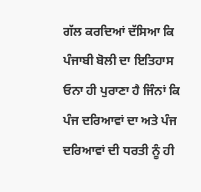ਗੱਲ ਕਰਦਿਆਂ ਦੱਸਿਆ ਕਿ ਪੰਜਾਬੀ ਬੋਲੀ ਦਾ ਇਤਿਹਾਸ ਓਨਾ ਹੀ ਪੁਰਾਣਾ ਹੈ ਜਿੰਨਾਂ ਕਿ ਪੰਜ ਦਰਿਆਵਾਂ ਦਾ ਅਤੇ ਪੰਜ ਦਰਿਆਵਾਂ ਦੀ ਧਰਤੀ ਨੂੰ ਹੀ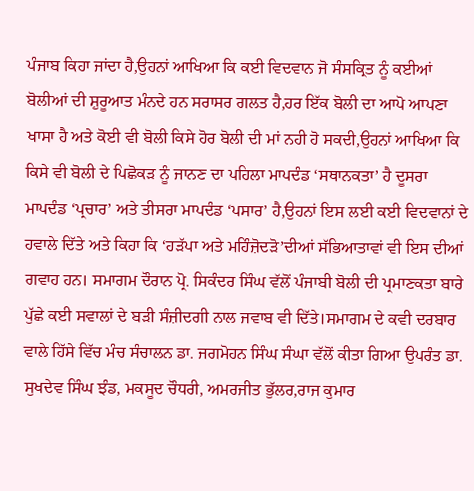ਪੰਜਾਬ ਕਿਹਾ ਜਾਂਦਾ ਹੈ,ਉਹਨਾਂ ਆਖਿਆ ਕਿ ਕਈ ਵਿਦਵਾਨ ਜੋ ਸੰਸਕ੍ਰਿਤ ਨੂੰ ਕਈਆਂ ਬੋਲੀਆਂ ਦੀ ਸ਼ੁਰੂਆਤ ਮੰਨਦੇ ਹਨ ਸਰਾਸਰ ਗਲਤ ਹੈ,ਹਰ ਇੱਕ ਬੋਲੀ ਦਾ ਆਪੋ ਆਪਣਾ ਖਾਸਾ ਹੈ ਅਤੇ ਕੋਈ ਵੀ ਬੋਲੀ ਕਿਸੇ ਹੋਰ ਬੋਲੀ ਦੀ ਮਾਂ ਨਹੀ ਹੋ ਸਕਦੀ,ਉਹਨਾਂ ਆਖਿਆ ਕਿ ਕਿਸੇ ਵੀ ਬੋਲੀ ਦੇ ਪਿਛੋਕੜ ਨੂੰ ਜਾਨਣ ਦਾ ਪਹਿਲਾ ਮਾਪਦੰਡ ‘ਸਥਾਨਕਤਾ’ ਹੈ ਦੂਸਰਾ ਮਾਪਦੰਡ ‘ਪ੍ਰਚਾਰ’ ਅਤੇ ਤੀਸਰਾ ਮਾਪਦੰਡ ‘ਪਸਾਰ’ ਹੈ,ਉਹਨਾਂ ਇਸ ਲਈ ਕਈ ਵਿਦਵਾਨਾਂ ਦੇ ਹਵਾਲੇ ਦਿੱਤੇ ਅਤੇ ਕਿਹਾ ਕਿ ‘ਹੜੱਪਾ ਅਤੇ ਮਹਿੰਜ਼ੋਦੜੋ’ਦੀਆਂ ਸੱਭਿਆਤਾਵਾਂ ਵੀ ਇਸ ਦੀਆਂ ਗਵਾਹ ਹਨ। ਸਮਾਗਮ ਦੌਰਾਨ ਪ੍ਰੋ. ਸਿਕੰਦਰ ਸਿੰਘ ਵੱਲੋਂ ਪੰਜਾਬੀ ਬੋਲੀ ਦੀ ਪ੍ਰਮਾਣਕਤਾ ਬਾਰੇ ਪੁੱਛੇ ਕਈ ਸਵਾਲਾਂ ਦੇ ਬੜੀ ਸੰਜ਼ੀਦਗੀ ਨਾਲ ਜਵਾਬ ਵੀ ਦਿੱਤੇ।ਸਮਾਗਮ ਦੇ ਕਵੀ ਦਰਬਾਰ ਵਾਲੇ ਹਿੱਸੇ ਵਿੱਚ ਮੰਚ ਸੰਚਾਲਨ ਡਾ. ਜਗਮੋਹਨ ਸਿੰਘ ਸੰਘਾ ਵੱਲੋਂ ਕੀਤਾ ਗਿਆ ਉਪਰੰਤ ਡਾ. ਸੁਖਦੇਵ ਸਿੰਘ ਝੰਡ, ਮਕਸੂਦ ਚੌਧਰੀ, ਅਮਰਜੀਤ ਭੁੱਲਰ,ਰਾਜ ਕੁਮਾਰ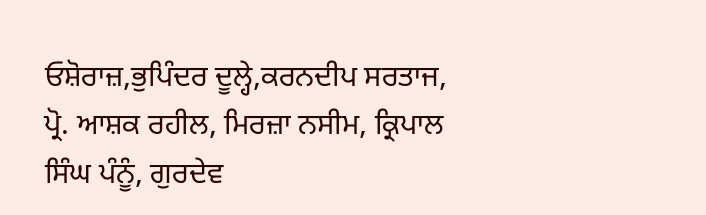ਓਸ਼ੋਰਾਜ਼,ਭੁਪਿੰਦਰ ਦੂਲ੍ਹੇ,ਕਰਨਦੀਪ ਸਰਤਾਜ, ਪ੍ਰੋ. ਆਸ਼ਕ ਰਹੀਲ, ਮਿਰਜ਼ਾ ਨਸੀਮ, ਕ੍ਰਿਪਾਲ ਸਿੰਘ ਪੰਨੂੰ, ਗੁਰਦੇਵ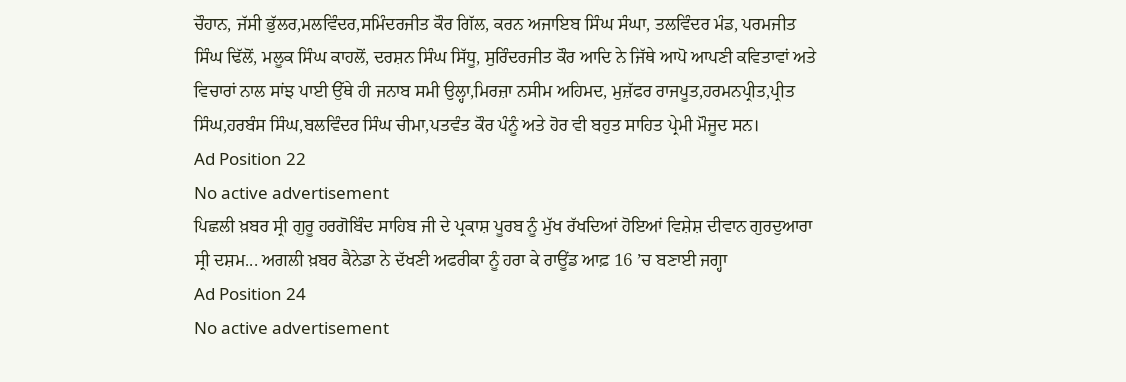ਚੌਹਾਨ, ਜੱਸੀ ਭੁੱਲਰ,ਮਲਵਿੰਦਰ,ਸਮਿੰਦਰਜੀਤ ਕੌਰ ਗਿੱਲ, ਕਰਨ ਅਜਾਇਬ ਸਿੰਘ ਸੰਘਾ, ਤਲਵਿੰਦਰ ਮੰਡ, ਪਰਮਜੀਤ ਸਿੰਘ ਢਿੱਲੋਂ, ਮਲੂਕ ਸਿੰਘ ਕਾਹਲੋਂ, ਦਰਸ਼ਨ ਸਿੰਘ ਸਿੱਧੂ, ਸੁਰਿੰਦਰਜੀਤ ਕੌਰ ਆਦਿ ਨੇ ਜਿੱਥੇ ਆਪੋ ਆਪਣੀ ਕਵਿਤਾਵਾਂ ਅਤੇ ਵਿਚਾਰਾਂ ਨਾਲ ਸਾਂਝ ਪਾਈ ਉੱਥੇ ਹੀ ਜਨਾਬ ਸਮੀ ਉਲ੍ਹਾ,ਮਿਰਜ਼ਾ ਨਸੀਮ ਅਹਿਮਦ, ਮੁਜ਼ੱਫਰ ਰਾਜਪੂਤ,ਹਰਮਨਪ੍ਰੀਤ,ਪ੍ਰੀਤ ਸਿੰਘ,ਹਰਬੰਸ ਸਿੰਘ,ਬਲਵਿੰਦਰ ਸਿੰਘ ਚੀਮਾ,ਪਤਵੰਤ ਕੌਰ ਪੰਨੂੰ ਅਤੇ ਹੋਰ ਵੀ ਬਹੁਤ ਸਾਹਿਤ ਪ੍ਰੇਮੀ ਮੌਜੂਦ ਸਨ।
Ad Position 22
No active advertisement
ਪਿਛਲੀ ਖ਼ਬਰ ਸ੍ਰੀ ਗੁਰੂ ਹਰਗੋਬਿੰਦ ਸਾਹਿਬ ਜੀ ਦੇ ਪ੍ਰਕਾਸ਼ ਪੂਰਬ ਨੂੰ ਮੁੱਖ ਰੱਖਦਿਆਂ ਹੋਇਆਂ ਵਿਸ਼ੇਸ਼ ਦੀਵਾਨ ਗੁਰਦੁਆਰਾ ਸ੍ਰੀ ਦਸ਼ਮ... ਅਗਲੀ ਖ਼ਬਰ ਕੈਨੇਡਾ ਨੇ ਦੱਖਣੀ ਅਫਰੀਕਾ ਨੂੰ ਹਰਾ ਕੇ ਰਾਊਂਡ ਆਫ਼ 16 ’ਚ ਬਣਾਈ ਜਗ੍ਹਾ
Ad Position 24
No active advertisement